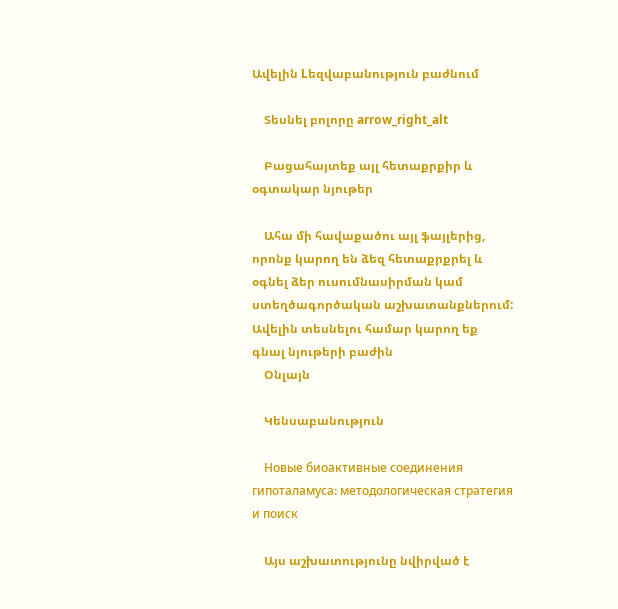Ավելին Lեզվաբանություն բաժնում

    Տեսնել բոլորը arrow_right_alt

    Բացահայտեք այլ հետաքրքիր և օգտակար նյութեր

    Ահա մի հավաքածու այլ ֆայլերից, որոնք կարող են ձեզ հետաքրքրել և օգնել ձեր ուսումնասիրման կամ ստեղծագործական աշխատանքներում: Ավելին տեսնելու համար կարող եք գնալ նյութերի բաժին
    Օնլայն

    Կենսաբանություն

    Новые биоактивные соединения гипоталамуса։ методологическая стратегия и поиск

    Այս աշխատությունը նվիրված է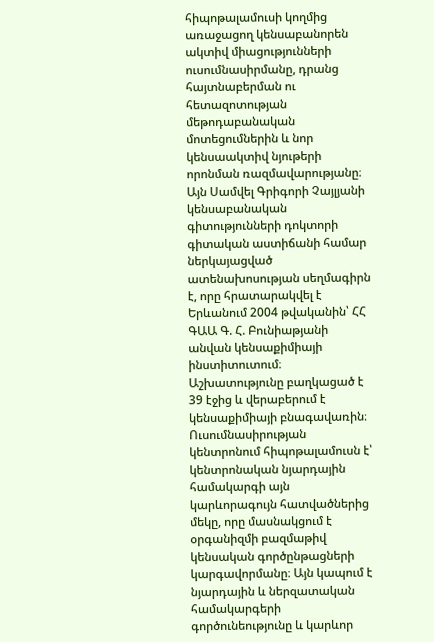հիպոթալամուսի կողմից առաջացող կենսաբանորեն ակտիվ միացությունների ուսումնասիրմանը, դրանց հայտնաբերման ու հետազոտության մեթոդաբանական մոտեցումներին և նոր կենսաակտիվ նյութերի որոնման ռազմավարությանը։ Այն Սամվել Գրիգորի Չայլյանի կենսաբանական գիտությունների դոկտորի գիտական աստիճանի համար ներկայացված ատենախոսության սեղմագիրն է, որը հրատարակվել է Երևանում 2004 թվականին՝ ՀՀ ԳԱԱ Գ. Հ. Բունիաթյանի անվան կենսաքիմիայի ինստիտուտում։ Աշխատությունը բաղկացած է 39 էջից և վերաբերում է կենսաքիմիայի բնագավառին։ Ուսումնասիրության կենտրոնում հիպոթալամուսն է՝ կենտրոնական նյարդային համակարգի այն կարևորագույն հատվածներից մեկը, որը մասնակցում է օրգանիզմի բազմաթիվ կենսական գործընթացների կարգավորմանը։ Այն կապում է նյարդային և ներզատական համակարգերի գործունեությունը և կարևոր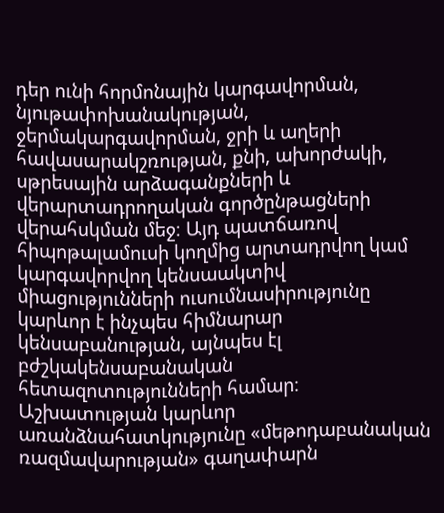դեր ունի հորմոնային կարգավորման, նյութափոխանակության, ջերմակարգավորման, ջրի և աղերի հավասարակշռության, քնի, ախորժակի, սթրեսային արձագանքների և վերարտադրողական գործընթացների վերահսկման մեջ։ Այդ պատճառով հիպոթալամուսի կողմից արտադրվող կամ կարգավորվող կենսաակտիվ միացությունների ուսումնասիրությունը կարևոր է ինչպես հիմնարար կենսաբանության, այնպես էլ բժշկակենսաբանական հետազոտությունների համար։ Աշխատության կարևոր առանձնահատկությունը «մեթոդաբանական ռազմավարության» գաղափարն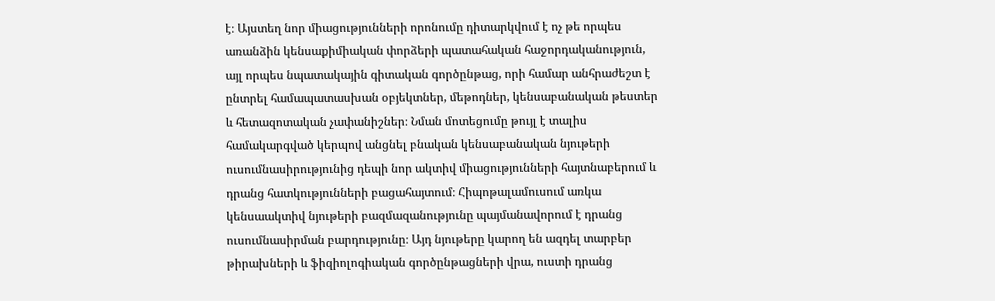է։ Այստեղ նոր միացությունների որոնումը դիտարկվում է ոչ թե որպես առանձին կենսաքիմիական փորձերի պատահական հաջորդականություն, այլ որպես նպատակային գիտական գործընթաց, որի համար անհրաժեշտ է ընտրել համապատասխան օբյեկտներ, մեթոդներ, կենսաբանական թեստեր և հետազոտական չափանիշներ։ Նման մոտեցումը թույլ է տալիս համակարգված կերպով անցնել բնական կենսաբանական նյութերի ուսումնասիրությունից դեպի նոր ակտիվ միացությունների հայտնաբերում և դրանց հատկությունների բացահայտում։ Հիպոթալամուսում առկա կենսաակտիվ նյութերի բազմազանությունը պայմանավորում է դրանց ուսումնասիրման բարդությունը։ Այդ նյութերը կարող են ազդել տարբեր թիրախների և ֆիզիոլոգիական գործընթացների վրա, ուստի դրանց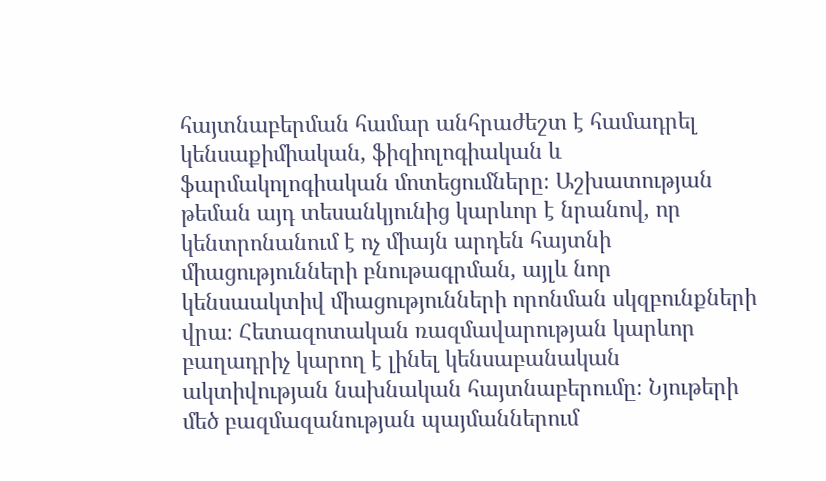հայտնաբերման համար անհրաժեշտ է համադրել կենսաքիմիական, ֆիզիոլոգիական և ֆարմակոլոգիական մոտեցումները։ Աշխատության թեման այդ տեսանկյունից կարևոր է նրանով, որ կենտրոնանում է ոչ միայն արդեն հայտնի միացությունների բնութագրման, այլև նոր կենսաակտիվ միացությունների որոնման սկզբունքների վրա։ Հետազոտական ռազմավարության կարևոր բաղադրիչ կարող է լինել կենսաբանական ակտիվության նախնական հայտնաբերումը։ Նյութերի մեծ բազմազանության պայմաններում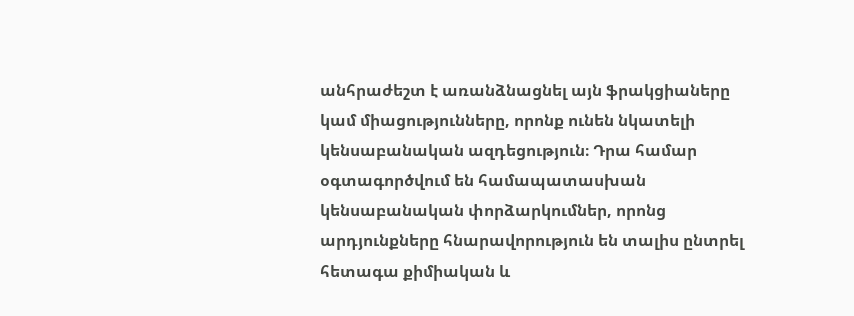անհրաժեշտ է առանձնացնել այն ֆրակցիաները կամ միացությունները, որոնք ունեն նկատելի կենսաբանական ազդեցություն։ Դրա համար օգտագործվում են համապատասխան կենսաբանական փորձարկումներ, որոնց արդյունքները հնարավորություն են տալիս ընտրել հետագա քիմիական և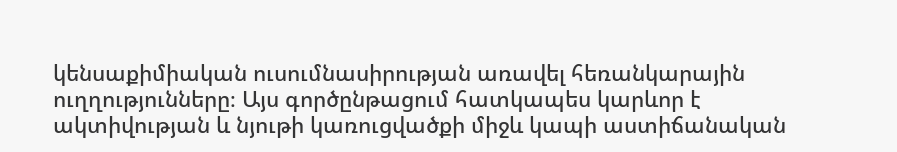կենսաքիմիական ուսումնասիրության առավել հեռանկարային ուղղությունները։ Այս գործընթացում հատկապես կարևոր է ակտիվության և նյութի կառուցվածքի միջև կապի աստիճանական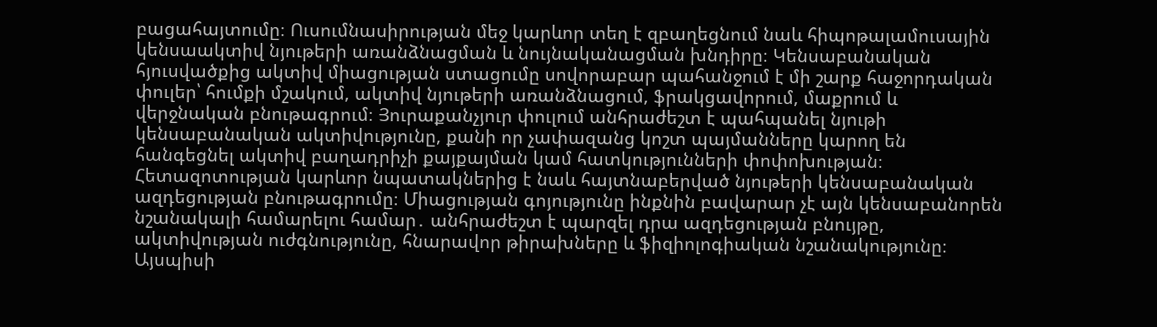բացահայտումը։ Ուսումնասիրության մեջ կարևոր տեղ է զբաղեցնում նաև հիպոթալամուսային կենսաակտիվ նյութերի առանձնացման և նույնականացման խնդիրը։ Կենսաբանական հյուսվածքից ակտիվ միացության ստացումը սովորաբար պահանջում է մի շարք հաջորդական փուլեր՝ հումքի մշակում, ակտիվ նյութերի առանձնացում, ֆրակցավորում, մաքրում և վերջնական բնութագրում։ Յուրաքանչյուր փուլում անհրաժեշտ է պահպանել նյութի կենսաբանական ակտիվությունը, քանի որ չափազանց կոշտ պայմանները կարող են հանգեցնել ակտիվ բաղադրիչի քայքայման կամ հատկությունների փոփոխության։ Հետազոտության կարևոր նպատակներից է նաև հայտնաբերված նյութերի կենսաբանական ազդեցության բնութագրումը։ Միացության գոյությունը ինքնին բավարար չէ այն կենսաբանորեն նշանակալի համարելու համար․ անհրաժեշտ է պարզել դրա ազդեցության բնույթը, ակտիվության ուժգնությունը, հնարավոր թիրախները և ֆիզիոլոգիական նշանակությունը։ Այսպիսի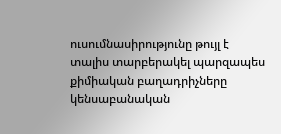ուսումնասիրությունը թույլ է տալիս տարբերակել պարզապես քիմիական բաղադրիչները կենսաբանական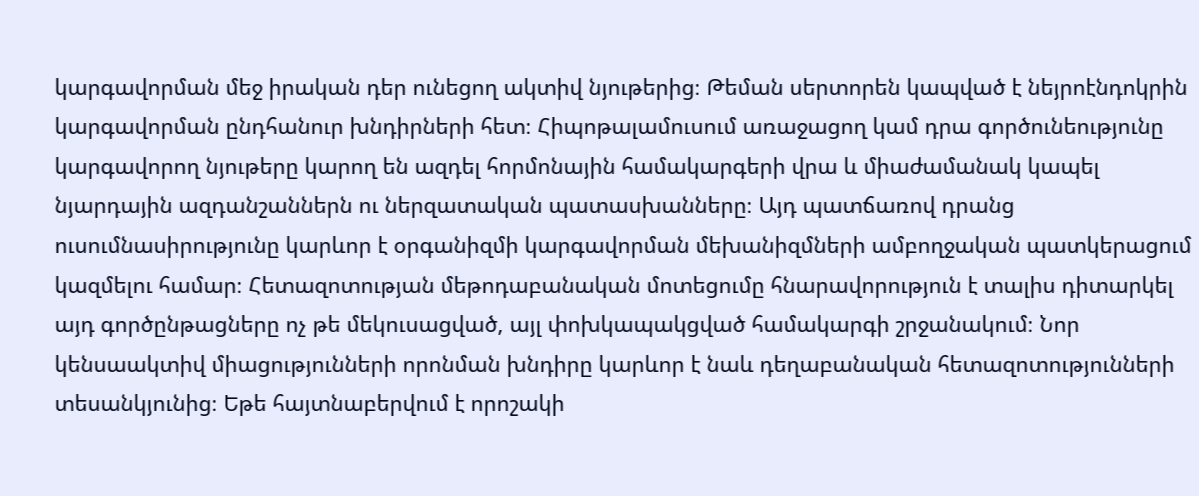կարգավորման մեջ իրական դեր ունեցող ակտիվ նյութերից։ Թեման սերտորեն կապված է նեյրոէնդոկրին կարգավորման ընդհանուր խնդիրների հետ։ Հիպոթալամուսում առաջացող կամ դրա գործունեությունը կարգավորող նյութերը կարող են ազդել հորմոնային համակարգերի վրա և միաժամանակ կապել նյարդային ազդանշաններն ու ներզատական պատասխանները։ Այդ պատճառով դրանց ուսումնասիրությունը կարևոր է օրգանիզմի կարգավորման մեխանիզմների ամբողջական պատկերացում կազմելու համար։ Հետազոտության մեթոդաբանական մոտեցումը հնարավորություն է տալիս դիտարկել այդ գործընթացները ոչ թե մեկուսացված, այլ փոխկապակցված համակարգի շրջանակում։ Նոր կենսաակտիվ միացությունների որոնման խնդիրը կարևոր է նաև դեղաբանական հետազոտությունների տեսանկյունից։ Եթե հայտնաբերվում է որոշակի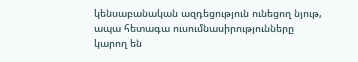կենսաբանական ազդեցություն ունեցող նյութ, ապա հետագա ուսումնասիրությունները կարող են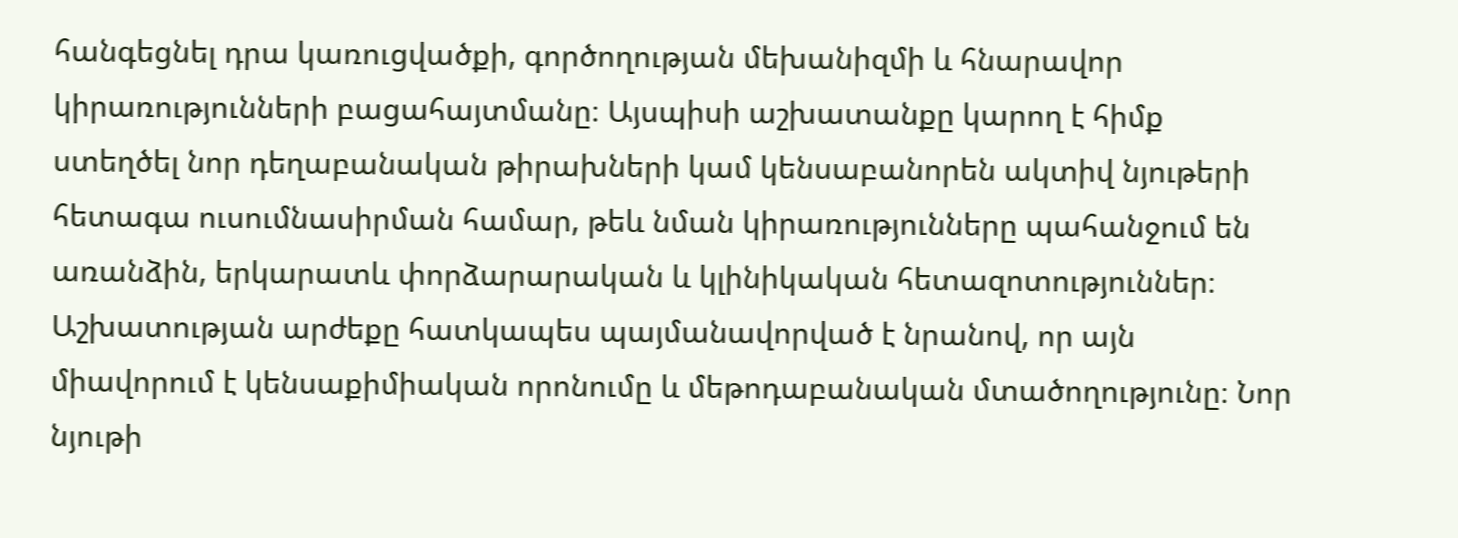հանգեցնել դրա կառուցվածքի, գործողության մեխանիզմի և հնարավոր կիրառությունների բացահայտմանը։ Այսպիսի աշխատանքը կարող է հիմք ստեղծել նոր դեղաբանական թիրախների կամ կենսաբանորեն ակտիվ նյութերի հետագա ուսումնասիրման համար, թեև նման կիրառությունները պահանջում են առանձին, երկարատև փորձարարական և կլինիկական հետազոտություններ։ Աշխատության արժեքը հատկապես պայմանավորված է նրանով, որ այն միավորում է կենսաքիմիական որոնումը և մեթոդաբանական մտածողությունը։ Նոր նյութի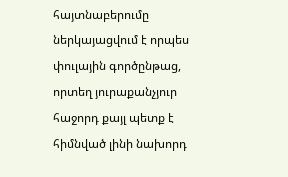հայտնաբերումը ներկայացվում է որպես փուլային գործընթաց, որտեղ յուրաքանչյուր հաջորդ քայլ պետք է հիմնված լինի նախորդ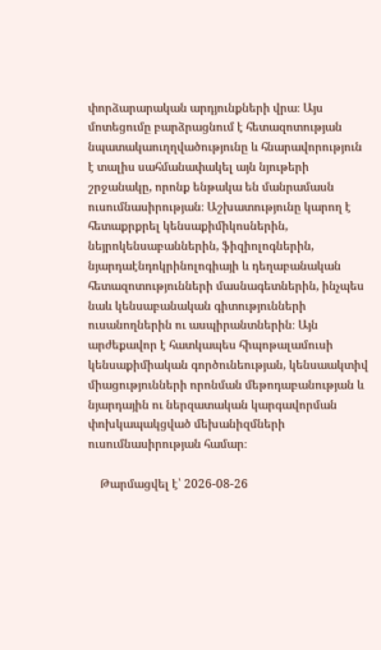փորձարարական արդյունքների վրա։ Այս մոտեցումը բարձրացնում է հետազոտության նպատակաուղղվածությունը և հնարավորություն է տալիս սահմանափակել այն նյութերի շրջանակը, որոնք ենթակա են մանրամասն ուսումնասիրության։ Աշխատությունը կարող է հետաքրքրել կենսաքիմիկոսներին, նեյրոկենսաբաններին, ֆիզիոլոգներին, նյարդաէնդոկրինոլոգիայի և դեղաբանական հետազոտությունների մասնագետներին, ինչպես նաև կենսաբանական գիտությունների ուսանողներին ու ասպիրանտներին։ Այն արժեքավոր է հատկապես հիպոթալամուսի կենսաքիմիական գործունեության, կենսաակտիվ միացությունների որոնման մեթոդաբանության և նյարդային ու ներզատական կարգավորման փոխկապակցված մեխանիզմների ուսումնասիրության համար։

    Թարմացվել է՝ 2026-08-26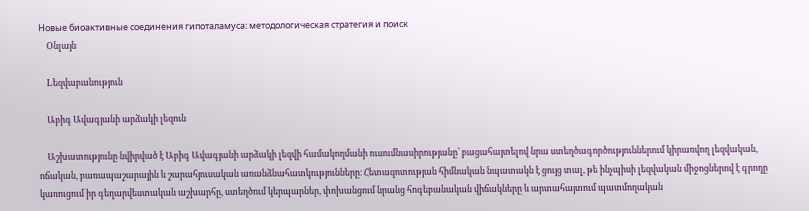Новые биоактивные соединения гипоталамуса։ методологическая стратегия и поиск
    Օնլայն

    Lեզվաբանություն

    Աբիգ Ավագյանի արձակի լեզուն

    Աշխատությունը նվիրված է Աբիգ Ավագյանի արձակի լեզվի համակողմանի ուսումնասիրությանը՝ բացահայտելով նրա ստեղծագործություններում կիրառվող լեզվական, ոճական, բառապաշարային և շարահյուսական առանձնահատկությունները։ Հետազոտության հիմնական նպատակն է ցույց տալ, թե ինչպիսի լեզվական միջոցներով է գրողը կառուցում իր գեղարվեստական աշխարհը, ստեղծում կերպարներ, փոխանցում նրանց հոգեբանական վիճակները և արտահայտում պատմողական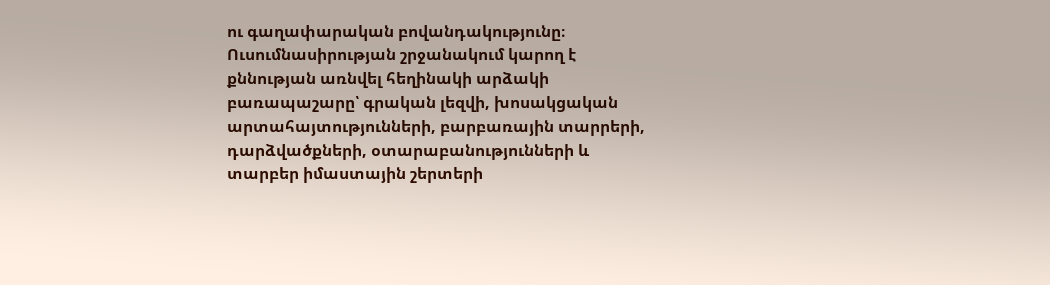ու գաղափարական բովանդակությունը։ Ուսումնասիրության շրջանակում կարող է քննության առնվել հեղինակի արձակի բառապաշարը՝ գրական լեզվի, խոսակցական արտահայտությունների, բարբառային տարրերի, դարձվածքների, օտարաբանությունների և տարբեր իմաստային շերտերի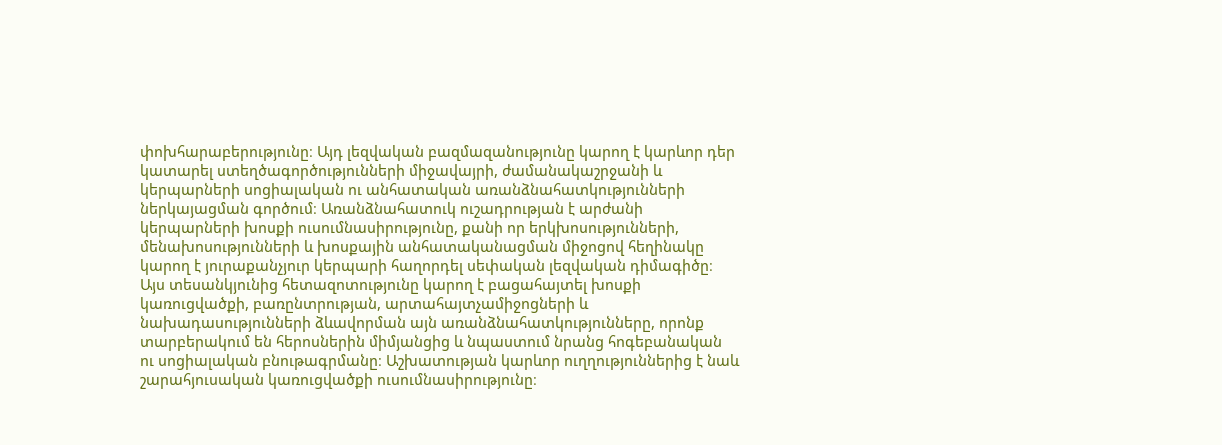փոխհարաբերությունը։ Այդ լեզվական բազմազանությունը կարող է կարևոր դեր կատարել ստեղծագործությունների միջավայրի, ժամանակաշրջանի և կերպարների սոցիալական ու անհատական առանձնահատկությունների ներկայացման գործում։ Առանձնահատուկ ուշադրության է արժանի կերպարների խոսքի ուսումնասիրությունը, քանի որ երկխոսությունների, մենախոսությունների և խոսքային անհատականացման միջոցով հեղինակը կարող է յուրաքանչյուր կերպարի հաղորդել սեփական լեզվական դիմագիծը։ Այս տեսանկյունից հետազոտությունը կարող է բացահայտել խոսքի կառուցվածքի, բառընտրության, արտահայտչամիջոցների և նախադասությունների ձևավորման այն առանձնահատկությունները, որոնք տարբերակում են հերոսներին միմյանցից և նպաստում նրանց հոգեբանական ու սոցիալական բնութագրմանը։ Աշխատության կարևոր ուղղություններից է նաև շարահյուսական կառուցվածքի ուսումնասիրությունը։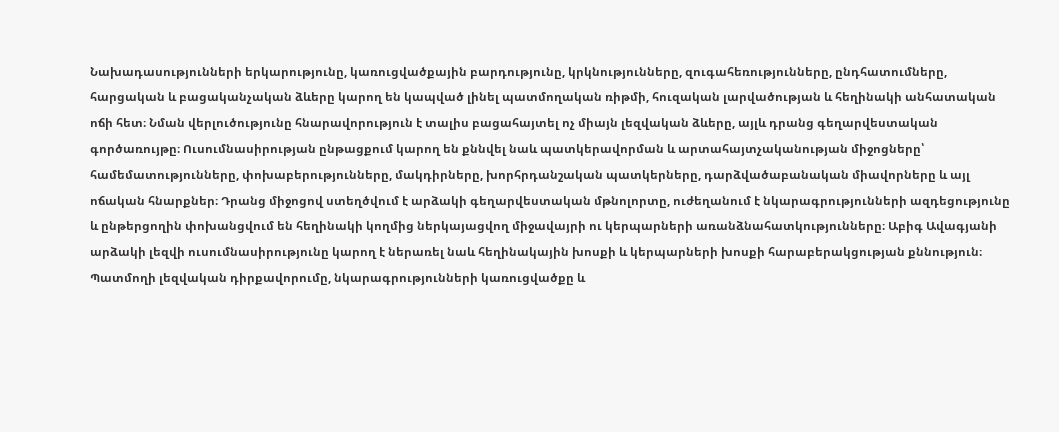Նախադասությունների երկարությունը, կառուցվածքային բարդությունը, կրկնությունները, զուգահեռությունները, ընդհատումները, հարցական և բացականչական ձևերը կարող են կապված լինել պատմողական ռիթմի, հուզական լարվածության և հեղինակի անհատական ոճի հետ։ Նման վերլուծությունը հնարավորություն է տալիս բացահայտել ոչ միայն լեզվական ձևերը, այլև դրանց գեղարվեստական գործառույթը։ Ուսումնասիրության ընթացքում կարող են քննվել նաև պատկերավորման և արտահայտչականության միջոցները՝ համեմատությունները, փոխաբերությունները, մակդիրները, խորհրդանշական պատկերները, դարձվածաբանական միավորները և այլ ոճական հնարքներ։ Դրանց միջոցով ստեղծվում է արձակի գեղարվեստական մթնոլորտը, ուժեղանում է նկարագրությունների ազդեցությունը և ընթերցողին փոխանցվում են հեղինակի կողմից ներկայացվող միջավայրի ու կերպարների առանձնահատկությունները։ Աբիգ Ավագյանի արձակի լեզվի ուսումնասիրությունը կարող է ներառել նաև հեղինակային խոսքի և կերպարների խոսքի հարաբերակցության քննություն։ Պատմողի լեզվական դիրքավորումը, նկարագրությունների կառուցվածքը և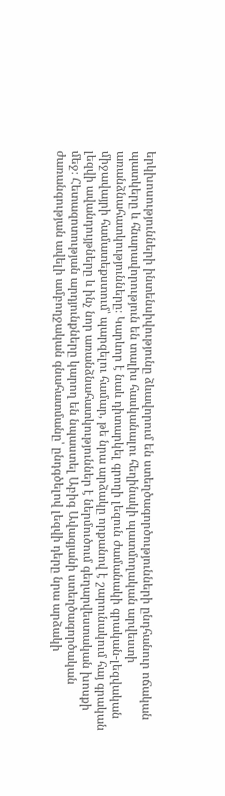երկխոսությունների ինտենսիվությունը ձևավորում են ստեղծագործությունների ընդհանուր ոճական պատկերը և հնարավորություն են տալիս հասկանալու հեղինակի պատմողական արվեստի առանձնահատկությունները։ Կարևոր է նաև դիտարկել գրողի լեզուն ժամանակի գրական-լեզվական միջավայրի համատեքստում՝ պարզելու համար, թե նրա արձակը որքանով է շարունակում հայ գրական լեզվի ավանդույթները և ինչ նոր առանձնահատկություններ է ներմուծում գեղարվեստական խոսքի մեջ։ Հետազոտության արդյունքները կարող են նպաստել Աբիգ Ավագյանի ստեղծագործական ժառանգության ավելի ամբողջական գնահատմանը՝ ընդգծելով լեզվի դերը նրա արձակի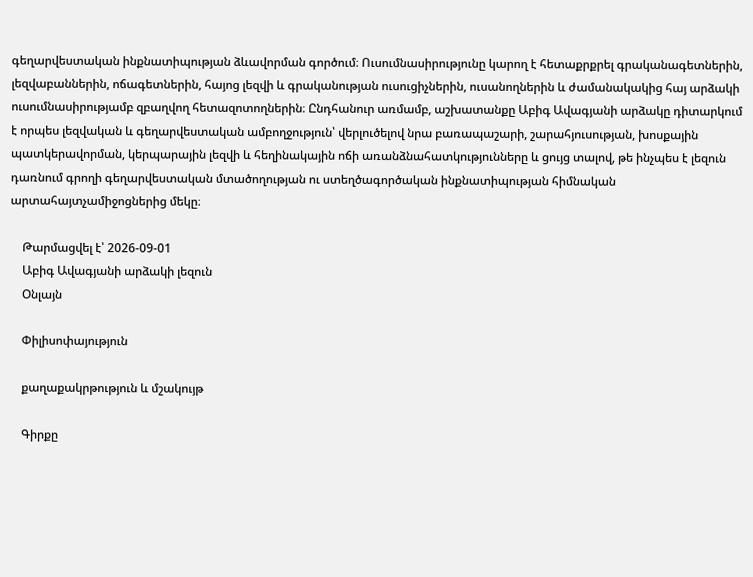գեղարվեստական ինքնատիպության ձևավորման գործում։ Ուսումնասիրությունը կարող է հետաքրքրել գրականագետներին, լեզվաբաններին, ոճագետներին, հայոց լեզվի և գրականության ուսուցիչներին, ուսանողներին և ժամանակակից հայ արձակի ուսումնասիրությամբ զբաղվող հետազոտողներին։ Ընդհանուր առմամբ, աշխատանքը Աբիգ Ավագյանի արձակը դիտարկում է որպես լեզվական և գեղարվեստական ամբողջություն՝ վերլուծելով նրա բառապաշարի, շարահյուսության, խոսքային պատկերավորման, կերպարային լեզվի և հեղինակային ոճի առանձնահատկությունները և ցույց տալով, թե ինչպես է լեզուն դառնում գրողի գեղարվեստական մտածողության ու ստեղծագործական ինքնատիպության հիմնական արտահայտչամիջոցներից մեկը։

    Թարմացվել է՝ 2026-09-01
    Աբիգ Ավագյանի արձակի լեզուն
    Օնլայն

    Փիլիսոփայություն

    քաղաքակրթություն և մշակույթ

    Գիրքը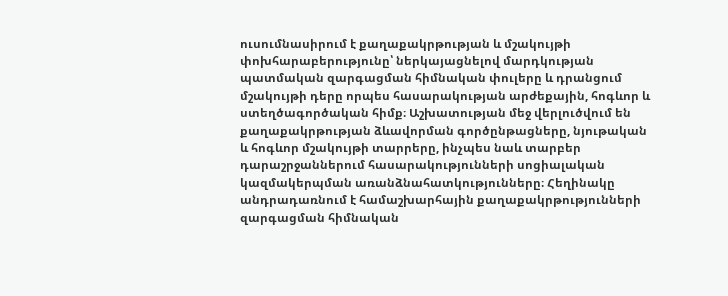ուսումնասիրում է քաղաքակրթության և մշակույթի փոխհարաբերությունը՝ ներկայացնելով մարդկության պատմական զարգացման հիմնական փուլերը և դրանցում մշակույթի դերը որպես հասարակության արժեքային, հոգևոր և ստեղծագործական հիմք։ Աշխատության մեջ վերլուծվում են քաղաքակրթության ձևավորման գործընթացները, նյութական և հոգևոր մշակույթի տարրերը, ինչպես նաև տարբեր դարաշրջաններում հասարակությունների սոցիալական կազմակերպման առանձնահատկությունները։ Հեղինակը անդրադառնում է համաշխարհային քաղաքակրթությունների զարգացման հիմնական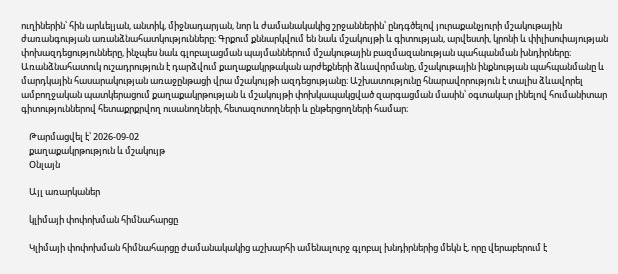ուղիներին՝ հին արևելյան, անտիկ, միջնադարյան, նոր և ժամանակակից շրջաններին՝ ընդգծելով յուրաքանչյուրի մշակութային ժառանգության առանձնահատկությունները։ Գրքում քննարկվում են նաև մշակույթի և գիտության, արվեստի, կրոնի և փիլիսոփայության փոխազդեցությունները, ինչպես նաև գլոբալացման պայմաններում մշակութային բազմազանության պահպանման խնդիրները։ Առանձնահատուկ ուշադրություն է դարձվում քաղաքակրթական արժեքների ձևավորմանը, մշակութային ինքնության պահպանմանը և մարդկային հասարակության առաջընթացի վրա մշակույթի ազդեցությանը։ Աշխատությունը հնարավորություն է տալիս ձևավորել ամբողջական պատկերացում քաղաքակրթության և մշակույթի փոխկապակցված զարգացման մասին՝ օգտակար լինելով հումանիտար գիտություններով հետաքրքրվող ուսանողների, հետազոտողների և ընթերցողների համար։

    Թարմացվել է՝ 2026-09-02
    քաղաքակրթություն և մշակույթ
    Օնլայն

    Այլ առարկաներ

    կլիմայի փոփոխման հիմնահարցը

    Կլիմայի փոփոխման հիմնահարցը ժամանակակից աշխարհի ամենալուրջ գլոբալ խնդիրներից մեկն է, որը վերաբերում է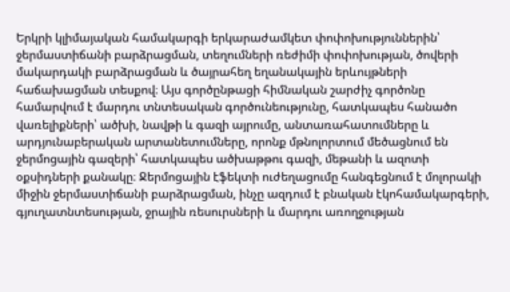Երկրի կլիմայական համակարգի երկարաժամկետ փոփոխություններին՝ ջերմաստիճանի բարձրացման, տեղումների ռեժիմի փոփոխության, ծովերի մակարդակի բարձրացման և ծայրահեղ եղանակային երևույթների հաճախացման տեսքով։ Այս գործընթացի հիմնական շարժիչ գործոնը համարվում է մարդու տնտեսական գործունեությունը, հատկապես հանածո վառելիքների՝ ածխի, նավթի և գազի այրումը, անտառահատումները և արդյունաբերական արտանետումները, որոնք մթնոլորտում մեծացնում են ջերմոցային գազերի՝ հատկապես ածխաթթու գազի, մեթանի և ազոտի օքսիդների քանակը։ Ջերմոցային էֆեկտի ուժեղացումը հանգեցնում է մոլորակի միջին ջերմաստիճանի բարձրացման, ինչը ազդում է բնական էկոհամակարգերի, գյուղատնտեսության, ջրային ռեսուրսների և մարդու առողջության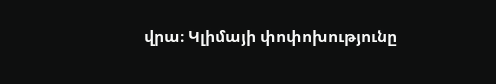վրա։ Կլիմայի փոփոխությունը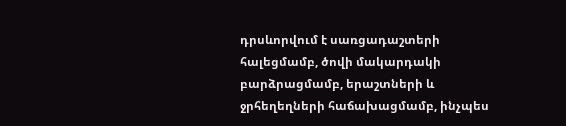դրսևորվում է սառցադաշտերի հալեցմամբ, ծովի մակարդակի բարձրացմամբ, երաշտների և ջրհեղեղների հաճախացմամբ, ինչպես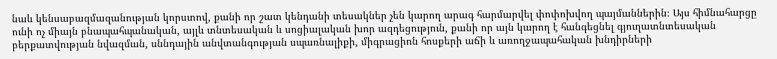նաև կենսաբազմազանության կորստով, քանի որ շատ կենդանի տեսակներ չեն կարող արագ հարմարվել փոփոխվող պայմաններին։ Այս հիմնահարցը ունի ոչ միայն բնապահպանական, այլև տնտեսական և սոցիալական խոր ազդեցություն, քանի որ այն կարող է հանգեցնել գյուղատնտեսական բերքատվության նվազման, սննդային անվտանգության սպառնալիքի, միգրացիոն հոսքերի աճի և առողջապահական խնդիրների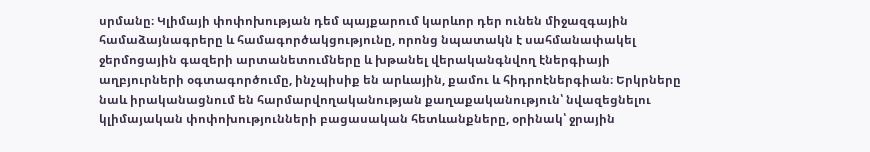սրմանը։ Կլիմայի փոփոխության դեմ պայքարում կարևոր դեր ունեն միջազգային համաձայնագրերը և համագործակցությունը, որոնց նպատակն է սահմանափակել ջերմոցային գազերի արտանետումները և խթանել վերականգնվող էներգիայի աղբյուրների օգտագործումը, ինչպիսիք են արևային, քամու և հիդրոէներգիան։ Երկրները նաև իրականացնում են հարմարվողականության քաղաքականություն՝ նվազեցնելու կլիմայական փոփոխությունների բացասական հետևանքները, օրինակ՝ ջրային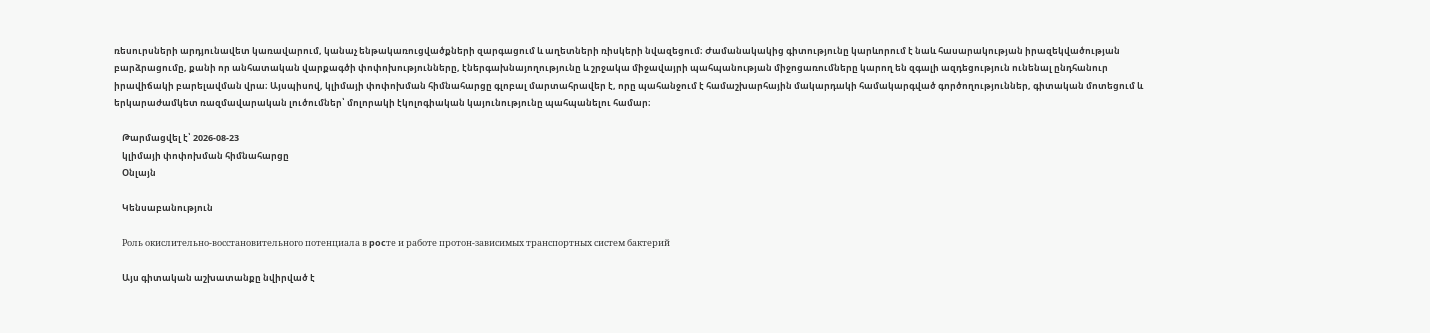ռեսուրսների արդյունավետ կառավարում, կանաչ ենթակառուցվածքների զարգացում և աղետների ռիսկերի նվազեցում։ Ժամանակակից գիտությունը կարևորում է նաև հասարակության իրազեկվածության բարձրացումը, քանի որ անհատական վարքագծի փոփոխությունները, էներգախնայողությունը և շրջակա միջավայրի պահպանության միջոցառումները կարող են զգալի ազդեցություն ունենալ ընդհանուր իրավիճակի բարելավման վրա։ Այսպիսով, կլիմայի փոփոխման հիմնահարցը գլոբալ մարտահրավեր է, որը պահանջում է համաշխարհային մակարդակի համակարգված գործողություններ, գիտական մոտեցում և երկարաժամկետ ռազմավարական լուծումներ՝ մոլորակի էկոլոգիական կայունությունը պահպանելու համար։

    Թարմացվել է՝ 2026-08-23
    կլիմայի փոփոխման հիմնահարցը
    Օնլայն

    Կենսաբանություն

    Роль окислительно-восстановительного потенциала в pocтe и работе протон-зависимых транспортных систем бактерий

    Այս գիտական աշխատանքը նվիրված է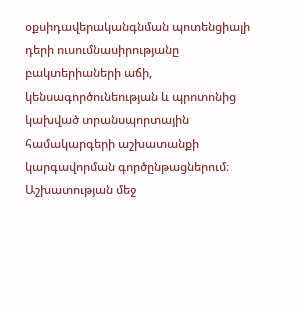օքսիդավերականգնման պոտենցիալի դերի ուսումնասիրությանը բակտերիաների աճի, կենսագործունեության և պրոտոնից կախված տրանսպորտային համակարգերի աշխատանքի կարգավորման գործընթացներում։ Աշխատության մեջ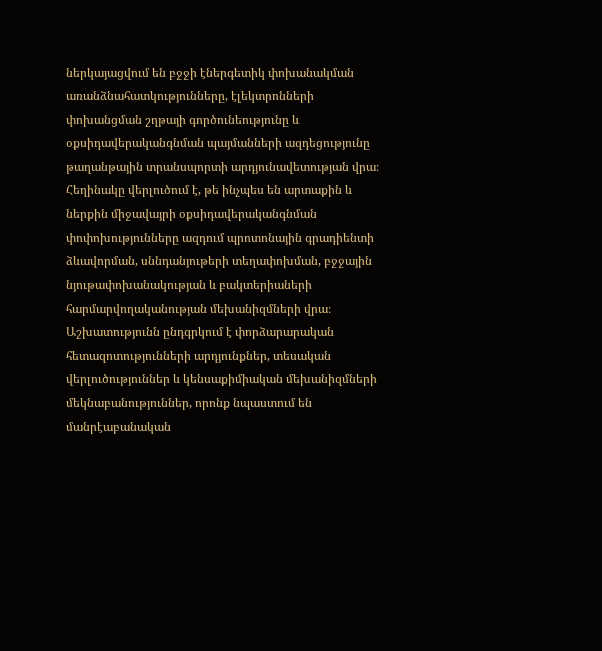ներկայացվում են բջջի էներգետիկ փոխանակման առանձնահատկությունները, էլեկտրոնների փոխանցման շղթայի գործունեությունը և օքսիդավերականգնման պայմանների ազդեցությունը թաղանթային տրանսպորտի արդյունավետության վրա։ Հեղինակը վերլուծում է, թե ինչպես են արտաքին և ներքին միջավայրի օքսիդավերականգնման փոփոխությունները ազդում պրոտոնային գրադիենտի ձևավորման, սննդանյութերի տեղափոխման, բջջային նյութափոխանակության և բակտերիաների հարմարվողականության մեխանիզմների վրա։ Աշխատությունն ընդգրկում է փորձարարական հետազոտությունների արդյունքներ, տեսական վերլուծություններ և կենսաքիմիական մեխանիզմների մեկնաբանություններ, որոնք նպաստում են մանրէաբանական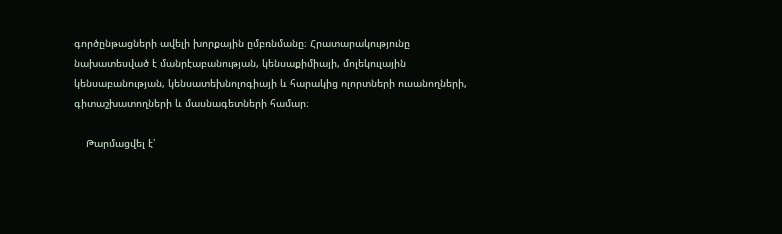գործընթացների ավելի խորքային ըմբռնմանը։ Հրատարակությունը նախատեսված է մանրէաբանության, կենսաքիմիայի, մոլեկուլային կենսաբանության, կենսատեխնոլոգիայի և հարակից ոլորտների ուսանողների, գիտաշխատողների և մասնագետների համար։

    Թարմացվել է՝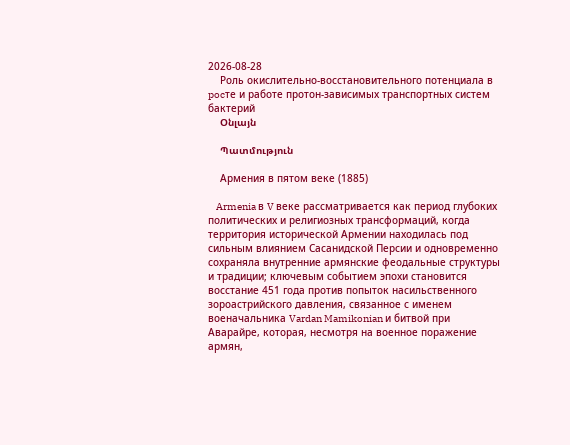2026-08-28
    Роль окислительно-восстановительного потенциала в pocтe и работе протон-зависимых транспортных систем бактерий
    Օնլայն

    Պատմություն

    Армения в пятом веке (1885)

    Armenia в V веке рассматривается как период глубоких политических и религиозных трансформаций, когда территория исторической Армении находилась под сильным влиянием Сасанидской Персии и одновременно сохраняла внутренние армянские феодальные структуры и традиции; ключевым событием эпохи становится восстание 451 года против попыток насильственного зороастрийского давления, связанное с именем военачальника Vardan Mamikonian и битвой при Аварайре, которая, несмотря на военное поражение армян,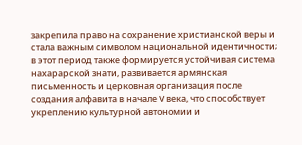закрепила право на сохранение христианской веры и стала важным символом национальной идентичности; в этот период также формируется устойчивая система нахарарской знати, развивается армянская письменность и церковная организация после создания алфавита в начале V века, что способствует укреплению культурной автономии и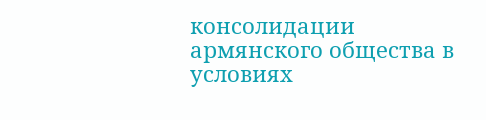консолидации армянского общества в условиях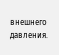внешнего давления.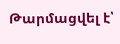Թարմացվել է՝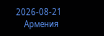2026-08-21
    Армения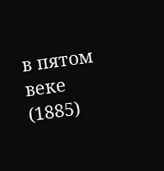в пятом веке (1885)